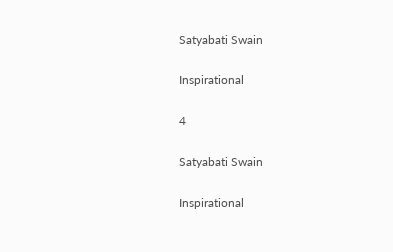Satyabati Swain

Inspirational

4

Satyabati Swain

Inspirational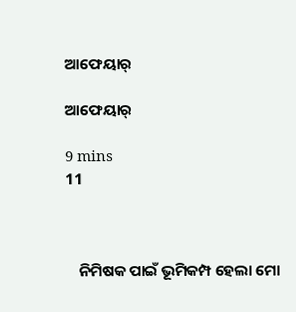ଆଫେୟାର୍

ଆଫେୟାର୍

9 mins
11



    ନିମିଷକ ପାଇଁ ଭୂମିକମ୍ପ ହେଲା ମୋ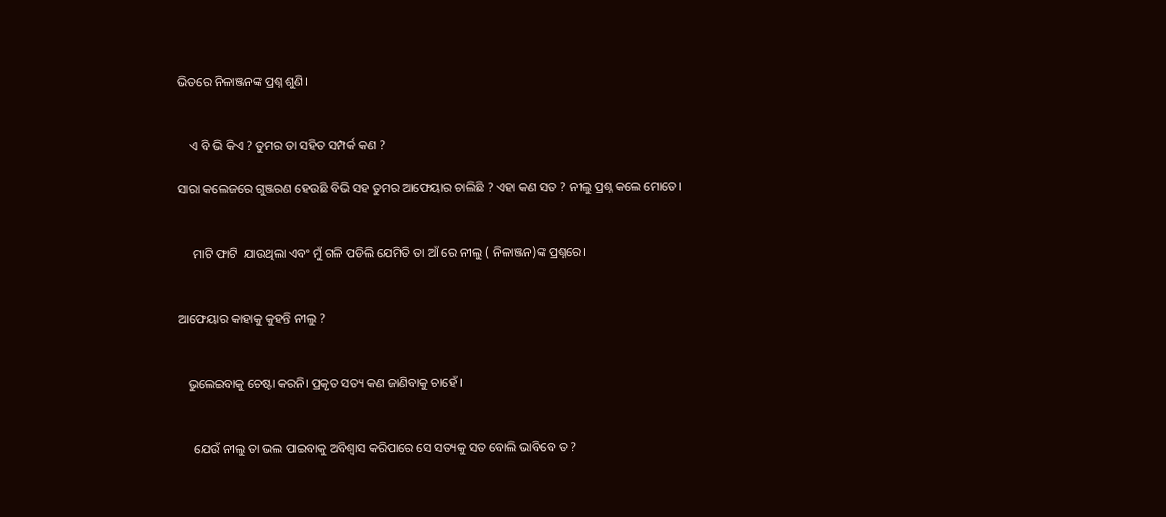ଭିତରେ ନିଳାଞ୍ଜନଙ୍କ ପ୍ରଶ୍ନ ଶୁଣି।


    ଏ ବି ଭି କିଏ ? ତୁମର ତା ସହିତ ସମ୍ପର୍କ କଣ ?

ସାରା କଲେଜରେ ଗୁଞ୍ଜରଣ ହେଉଛି ବିଭି ସହ ତୁମର ଆଫେୟାର ଚାଲିଛି ? ଏହା କଣ ସତ ? ନୀଲୁ ପ୍ରଶ୍ନ କଲେ ମୋତେ।


     ମାଟି ଫାଟି  ଯାଉଥିଲା ଏବଂ ମୁଁ ଗଳି ପଡିଲି ଯେମିତି ତା ଆଁ ରେ ନୀଲୁ ( ନିଳାଞ୍ଜନ)ଙ୍କ ପ୍ରଶ୍ନରେ।


ଆଫେୟାର କାହାକୁ କୁହନ୍ତି ନୀଲୁ ?


   ଭୁଲେଇବାକୁ ଚେଷ୍ଟା କରନି। ପ୍ରକୃତ ସତ୍ୟ କଣ ଜାଣିବାକୁ ଚାହେଁ ।


     ଯେଉଁ ନୀଲୁ ତା ଭଲ ପାଇବାକୁ ଅବିଶ୍ବାସ କରିପାରେ ସେ ସତ୍ୟକୁ ସତ ବୋଲି ଭାବିବେ ତ ?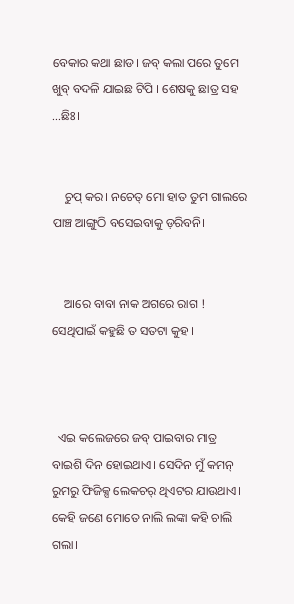ବେକାର କଥା ଛାଡ। ଜବ୍ କଲା ପରେ ତୁମେ ଖୁବ୍ ବଦଳି ଯାଇଛ ଟିପି । ଶେଷକୁ ଛାତ୍ର ସହ ...ଛିଃ।


    ଚୁପ୍ କର। ନଚେତ୍ ମୋ ହାତ ତୁମ ଗାଲରେ ପାଞ୍ଚ ଆଙ୍ଗୁଠି ବସେଇବାକୁ ଡ଼ରିବନି।


    ଆରେ ବାବା ନାକ ଅଗରେ ରାଗ ! ସେଥିପାଇଁ କହୁଛି ତ ସତଟା କୁହ ।



  ଏଇ କଲେଜରେ ଜବ୍ ପାଇବାର ମାତ୍ର ବାଇଶି ଦିନ ହୋଇଥାଏ। ସେଦିନ ମୁଁ କମନ୍ ରୁମରୁ ଫିଜିକ୍ସ ଲେକଚର୍ ଥିଏଟର ଯାଉଥାଏ। କେହି ଜଣେ ମୋତେ ନାଲି ଲଙ୍କା କହି ଚାଲି ଗଲା।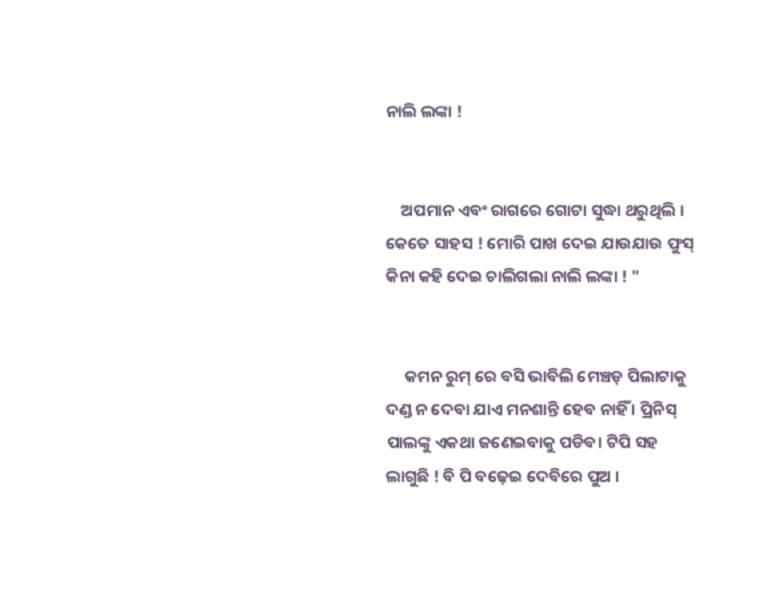ନାଲି ଲଙ୍କା !


    ଅପମାନ ଏବଂ ରାଗରେ ଗୋଟା ସୁଦ୍ଧା ଥରୁଥିଲି । କେତେ ସାହସ ! ମୋରି ପାଖ ଦେଇ ଯାଉଯାଉ ଫୁସ୍ କିନା କହି ଦେଇ ଚାଲିଗଲା ନାଲି ଲଙ୍କା ! "


     କମନ ରୁମ୍ ରେ ବସି ଭାବିଲି ମେଞ୍ଚଡ଼ ପିଲାଟାକୁ ଦଣ୍ଡ ନ ଦେବା ଯାଏ ମନଶାନ୍ତି ହେବ ନାହିଁ । ପ୍ରିନିସ୍ ପାଲଙ୍କୁ ଏକଥା ଜଣେଇବାକୁ ପଡିବ। ଟିପି ସହ ଲାଗୁଛି ! ବି ପି ବଢ଼େଇ ଦେବିରେ ପୁଅ ।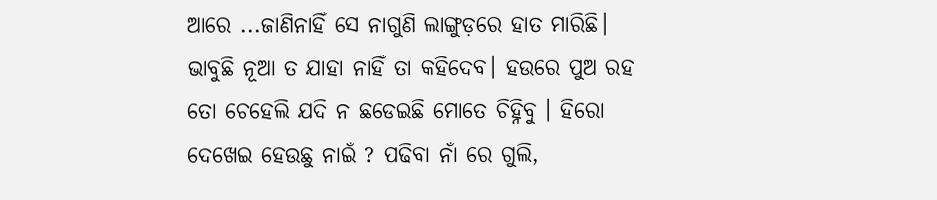ଆରେ ...ଜାଣିନାହିଁ ସେ ନାଗୁଣି ଲାଙ୍ଗୁଡ଼ରେ ହାତ ମାରିଛି। ଭାବୁଛି ନୂଆ ତ ଯାହା ନାହିଁ ତା କହିଦେବ। ହଉରେ ପୁଅ ରହ ତୋ ଚେହେଲି ଯଦି ନ ଛଡେଇଛି ମୋତେ ଚିହ୍ନିବୁ । ହିରୋ ଦେଖେଇ ହେଉଛୁ ନାଇଁ ? ପଢିବା ନାଁ ରେ ଗୁଲି,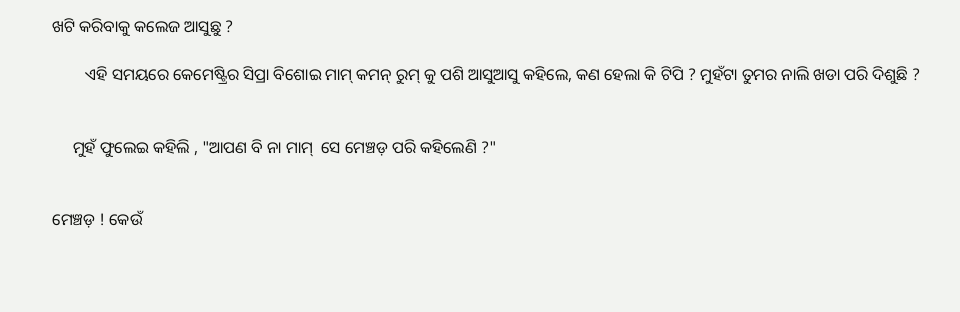ଖଟି କରିବାକୁ କଲେଜ ଆସୁଛୁ ?

        ଏହି ସମୟରେ କେମେଷ୍ଟ୍ରିର ସିପ୍ରା ବିଶୋଇ ମାମ୍ କମନ୍ ରୁମ୍ କୁ ପଶି ଆସୁଆସୁ କହିଲେ, କଣ ହେଲା କି ଟିପି ? ମୁହଁଟା ତୁମର ନାଲି ଖଡା ପରି ଦିଶୁଛି ?


     ମୁହଁ ଫୁଲେଇ କହିଲି , "ଆପଣ ବି ନା ମାମ୍  ସେ ମେଞ୍ଚଡ଼ ପରି କହିଲେଣି ?"


ମେଞ୍ଚଡ଼ ! କେଉଁ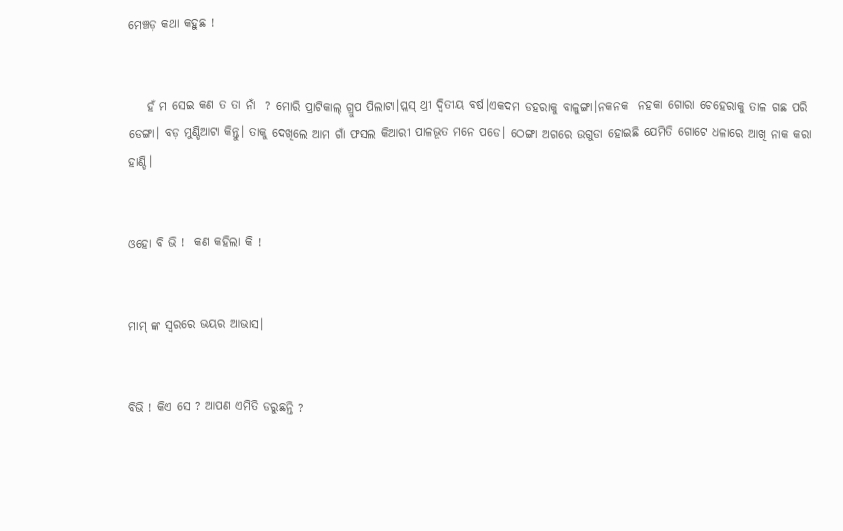ମେଞ୍ଚଡ଼ କଥା କହୁଛ !


    ହଁ ମ ସେଇ କଣ ତ ତା ନାଁ  ? ମୋରି ପ୍ରାଟିକାଲ୍ ଗ୍ରୁପ ପିଲାଟା।ପ୍ଲସ୍ ଥ୍ରୀ ଦ୍ଵିତୀୟ ବର୍ଷ।ଏକଦମ ଡହରାକୁ ବାଳୁଙ୍ଗା।ନକନକ  ନହକା ଗୋରା ଚେହେରାକୁ ତାଳ ଗଛ ପରି ଡେଙ୍ଗା। ବଡ଼ ମୁଣ୍ଡିଆଟା କିନ୍ତୁ। ତାକୁ ଦେଖିଲେ ଆମ ଗାଁ ଫସଲ କିଆରୀ ପାଳଭୂତ ମନେ ପଡେ। ଠେଙ୍ଗା ଅଗରେ ଉଗୁଡା ହୋଇଛି ଯେମିତି ଗୋଟେ ଧଳାରେ ଆଖି ନାକ କରା ହାଣ୍ଡି।


ଓହୋ ବି ଭି !  କଣ କହିଲା କି !


ମାମ୍ ଙ୍କ ସ୍ୱରରେ ଭୟର ଆଭାସ।


ବିଭି ! କିଏ ସେ ? ଆପଣ ଏମିତି ଡରୁଛନ୍ତି ?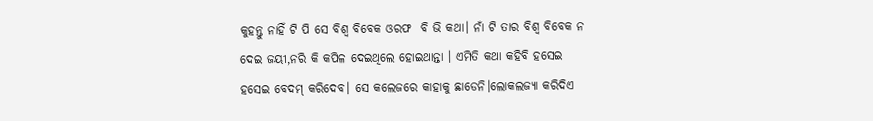କୁହନ୍ତୁ ନାହିଁ ଟି ପି ସେ ବିଶ୍ୱ ବିବେକ ଓରଫ  ବି ଭି କଥା। ନାଁ ଟି ତାର ବିଶ୍ୱ ବିବେକ ନ ଦେଇ ଜୟୀ,ନରି କି କପିଳ ଦେଇଥିଲେ ହୋଇଥାନ୍ତା । ଏମିତି କଥା କହିବି ହସେଇ ହସେଇ ବେଦମ୍ କରିଦେବ। ସେ କଲେଜରେ କାହାକୁ ଛାଡେନି।ଲୋକଲଜ୍ୟା କରିଦିଏ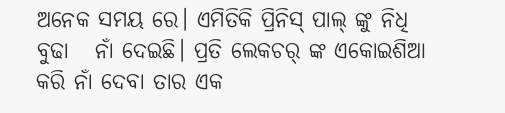ଅନେକ ସମୟ ରେ। ଏମିତିକି ପ୍ରିନିସ୍ ପାଲ୍ ଙ୍କୁ ନିଧି ବୁଢା   ନାଁ ଦେଇଛି। ପ୍ରତି ଲେକଚର୍ ଙ୍କ ଏକୋଇଶିଆ କରି ନାଁ ଦେବା ତାର ଏକ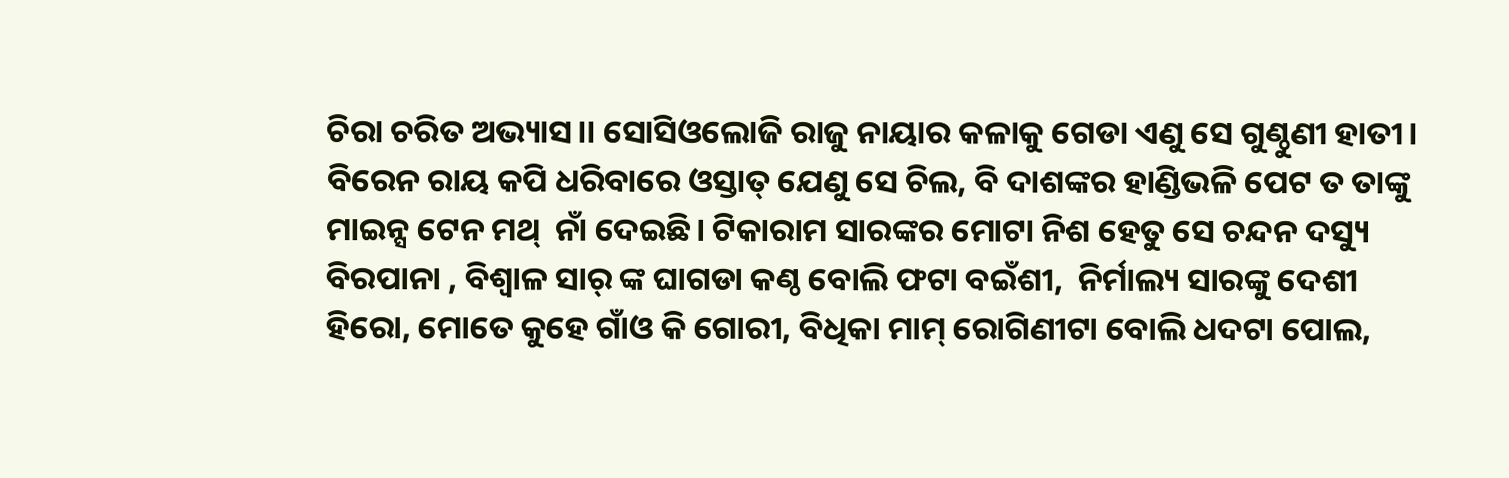ଚିରା ଚରିତ ଅଭ୍ୟାସ।। ସୋସିଓଲୋଜି ରାଜୁ ନାୟାର କଳାକୁ ଗେଡା ଏଣୁ ସେ ଗୁଣ୍ଠୁଣୀ ହାତୀ। ବିରେନ ରାୟ କପି ଧରିବାରେ ଓସ୍ତାତ୍ ଯେଣୁ ସେ ଚିଲ, ବି ଦାଶଙ୍କର ହାଣ୍ଡିଭଳି ପେଟ ତ ତାଙ୍କୁ ମାଇନ୍ସ ଟେନ ମଥ୍  ନାଁ ଦେଇଛି। ଟିକାରାମ ସାରଙ୍କର ମୋଟା ନିଶ ହେତୁ ସେ ଚନ୍ଦନ ଦସ୍ୟୁ ବିରପାନା , ବିଶ୍ବାଳ ସାର୍ ଙ୍କ ଘାଗଡା କଣ୍ଠ ବୋଲି ଫଟା ବଇଁଶୀ,  ନିର୍ମାଲ୍ୟ ସାରଙ୍କୁ ଦେଶୀ ହିରୋ, ମୋତେ କୁହେ ଗାଁଓ କି ଗୋରୀ, ବିଧିକା ମାମ୍ ରୋଗିଣୀଟା ବୋଲି ଧଦଟା ପୋଲ,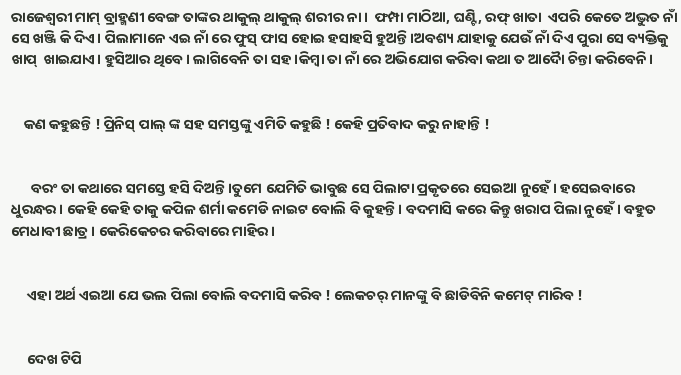ରାଜେଶ୍ୱରୀ ମାମ୍ ବ୍ରାହ୍ମଣୀ ବେଙ୍ଗ ତାଙ୍କର ଥାକୁଲ୍ ଥାକୁଲ୍ ଶରୀର ନା।  ଫମ୍ପା ମାଠିଆ, ଘଣ୍ଟି, ରଫ୍ ଖାତା  ଏପରି କେତେ ଅଦ୍ଭୁତ ନାଁ ସେ ଖଞ୍ଜି କି ଦିଏ। ପିଲାମାନେ ଏଇ ନାଁ ରେ ଫୁସ୍ ଫାସ ହୋଇ ହସାହସି ହୁଅନ୍ତି।ଅବଶ୍ୟ ଯାହାକୁ ଯେଉଁ ନାଁ ଦିଏ ପୁରା ସେ ବ୍ୟକ୍ତିକୁ ଖାପ୍  ଖାଇଯାଏ। ହୁସିଆର ଥିବେ। ଲାଗିବେନି ତା ସହ।କିମ୍ବା ତା ନାଁ ରେ ଅଭିଯୋଗ କରିବା କଥା ତ ଆଦୋୖ ଚିନ୍ତା କରିବେନି।


    କଣ କହୁଛନ୍ତି ! ପ୍ରିନିସ୍ ପାଲ୍ ଙ୍କ ସହ ସମସ୍ତଙ୍କୁ ଏମିତି କହୁଛି ! କେହି ପ୍ରତିବାଦ କରୁ ନାହାନ୍ତି !


      ବରଂ ତା କଥାରେ ସମସ୍ତେ ହସି ଦିଅନ୍ତି।ତୁମେ ଯେମିତି ଭାବୁଛ ସେ ପିଲାଟା ପ୍ରକୃତରେ ସେଇଆ ନୁହେଁ । ହସେଇବାରେ  ଧୁରନ୍ଧର। କେହି କେହି ତାକୁ କପିଳ ଶର୍ମା କମେଡି ନାଇଟ ବୋଲି ବି କୁହନ୍ତି। ବଦମାସି କରେ କିନ୍ତୁ ଖରାପ ପିଲା ନୁହେଁ। ବହୁତ ମେଧାବୀ ଛାତ୍ର । କେରିକେଚର କରିବାରେ ମାହିର।


     ଏହା ଅର୍ଥ ଏଇଆ ଯେ ଭଲ ପିଲା ବୋଲି ବଦମାସି କରିବ ! ଲେକଚର୍ ମାନଙ୍କୁ ବି ଛାଡିବିନି କମେଟ୍ ମାରିବ !


     ଦେଖ ଟିପି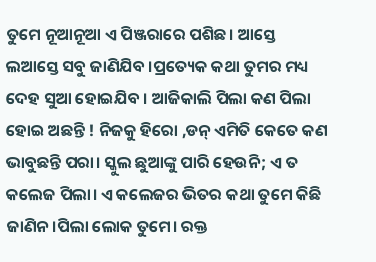ତୁମେ ନୂଆନୂଆ ଏ ପିଞ୍ଜରାରେ ପଶିଛ। ଆସ୍ତେ ଲଆସ୍ତେ ସବୁ ଜାଣିଯିବ ।ପ୍ରତ୍ୟେକ କଥା ତୁମର ମଧ୍ୟ ଦେହ ସୁଆ ହୋଇଯିବ । ଆଜିକାଲି ପିଲା କଣ ପିଲା ହୋଇ ଅଛନ୍ତି ! ନିଜକୁ ହିରୋ ,ଡନ୍ ଏମିତି କେତେ କଣ ଭାବୁଛନ୍ତି ପରା। ସ୍କୁଲ ଛୁଆଙ୍କୁ ପାରି ହେଉନି; ଏ ତ କଲେଜ ପିଲା। ଏ କଲେଜର ଭିତର କଥା ତୁମେ କିଛି ଜାଣିନ।ପିଲା ଲୋକ ତୁମେ। ରକ୍ତ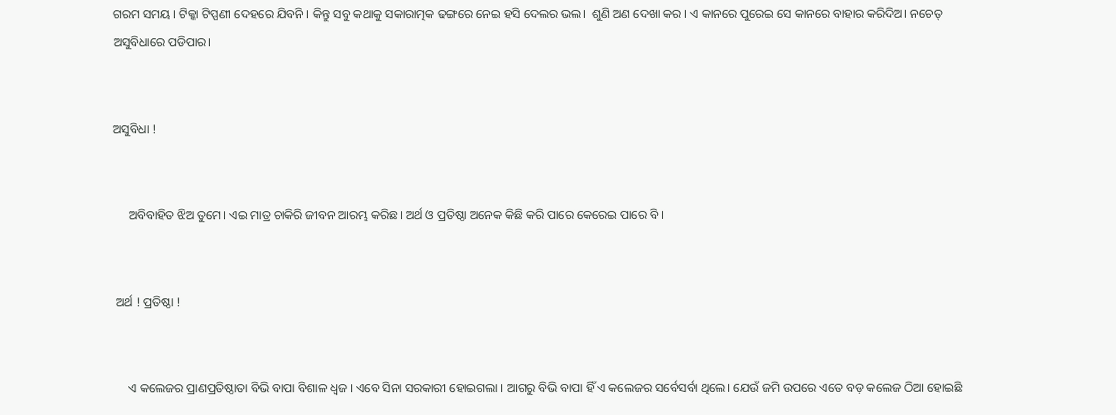ଗରମ ସମୟ । ଟିକ୍କା ଟିପ୍ପଣୀ ଦେହରେ ଯିବନି । କିନ୍ତୁ ସବୁ କଥାକୁ ସକାରାତ୍ମକ ଢଙ୍ଗରେ ନେଇ ହସି ଦେଲର ଭଲ।  ଶୁଣି ଅଣ ଦେଖା କର । ଏ କାନରେ ପୁରେଇ ସେ କାନରେ ବାହାର କରିଦିଅ। ନଚେତ୍ ଅସୁବିଧାରେ ପଡିପାର।


ଅସୁବିଧା !


     ଅବିବାହିତ ଝିଅ ତୁମେ। ଏଇ ମାତ୍ର ଚାକିରି ଜୀବନ ଆରମ୍ଭ କରିଛ। ଅର୍ଥ ଓ ପ୍ରତିଷ୍ଠା ଅନେକ କିଛି କରି ପାରେ କେରେଇ ପାରେ ବି ।


 ଅର୍ଥ ! ପ୍ରତିଷ୍ଠା !


     ଏ କଲେଜର ପ୍ରାଣପ୍ରତିଷ୍ଠାତା ବିଭି ବାପା ବିଶାଳ ଧ୍ୱଜ । ଏବେ ସିନା ସରକାରୀ ହୋଇଗଲା । ଆଗରୁ ବିଭି ବାପା ହିଁ ଏ କଲେଜର ସର୍ବେସର୍ବା ଥିଲେ। ଯେଉଁ ଜମି ଉପରେ ଏତେ ବଡ଼ କଲେଜ ଠିଆ ହୋଇଛି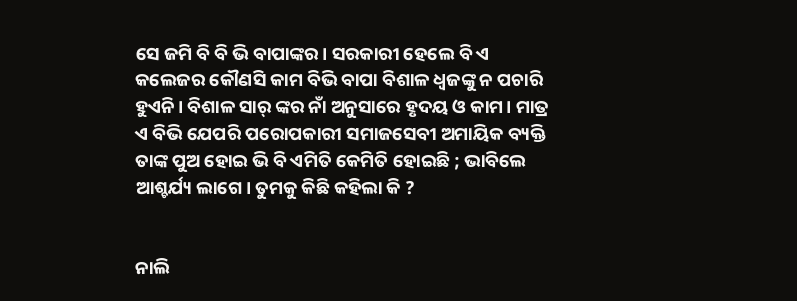ସେ ଜମି ବି ବି ଭି ବାପାଙ୍କର। ସରକାରୀ ହେଲେ ବି ଏ କଲେଜର କୌଣସି କାମ ବିଭି ବାପା ବିଶାଳ ଧ୍ୱଜଙ୍କୁ ନ ପଚାରି ହୁଏନି। ବିଶାଳ ସାର୍ ଙ୍କର ନାଁ ଅନୁସାରେ ହୃଦୟ ଓ କାମ। ମାତ୍ର ଏ ବିଭି ଯେପରି ପରୋପକାରୀ ସମାଜସେବୀ ଅମାୟିକ ବ୍ୟକ୍ତି ତାଙ୍କ ପୁଅ ହୋଇ ଭି ବି ଏମିତି କେମିତି ହୋଇଛି ; ଭାବିଲେ ଆଶ୍ଚର୍ଯ୍ୟ ଲାଗେ। ତୁମକୁ କିଛି କହିଲା କି ?


ନାଲି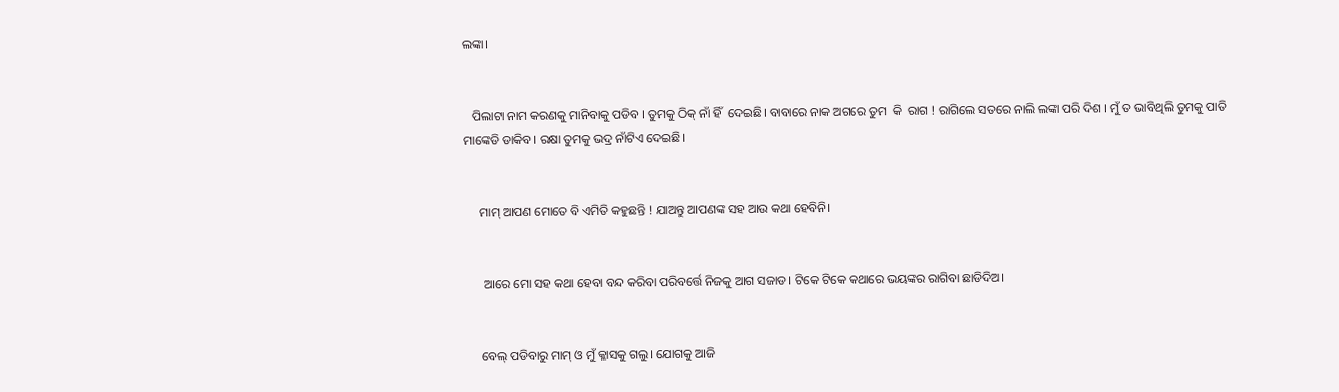ଲଙ୍କା।


   ପିଲାଟା ନାମ କରଣକୁ ମାନିବାକୁ ପଡିବ । ତୁମକୁ ଠିକ୍ ନାଁ ହିଁ  ଦେଇଛି। ବାବାରେ ନାକ ଅଗରେ ତୁମ  କି  ରାଗ ! ରାଗିଲେ ସତରେ ନାଲି ଲଙ୍କା ପରି ଦିଶ । ମୁଁ ତ ଭାବିଥିଲି ତୁମକୁ ପାତି ମାଙ୍କେଡି ଡାକିବ। ରକ୍ଷା ତୁମକୁ ଭଦ୍ର ନାଁଟିଏ ଦେଇଛି।


     ମାମ୍ ଆପଣ ମୋତେ ବି ଏମିତି କହୁଛନ୍ତି ! ଯାଅନ୍ତୁ ଆପଣଙ୍କ ସହ ଆଉ କଥା ହେବିନି।


      ଆରେ ମୋ ସହ କଥା ହେବା ବନ୍ଦ କରିବା ପରିବର୍ତ୍ତେ ନିଜକୁ ଆଗ ସଜାଡ। ଟିକେ ଟିକେ କଥାରେ ଭୟଙ୍କର ରାଗିବା ଛାଡିଦିଅ।


     ବେଲ୍ ପଡିବାରୁ ମାମ୍ ଓ ମୁଁ କ୍ଳାସକୁ ଗଲୁ। ଯୋଗକୁ ଆଜି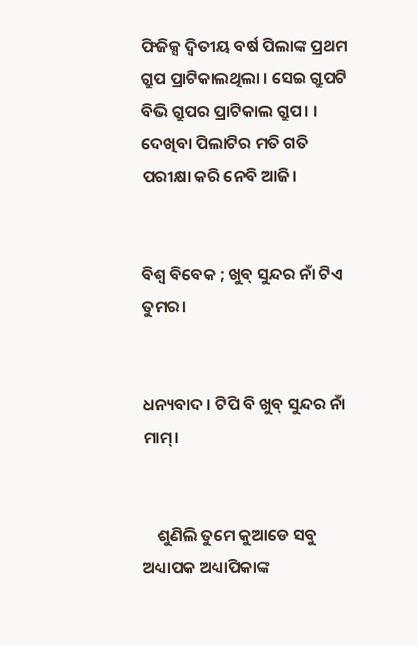ଫିଜିକ୍ସ ଦ୍ଵିତୀୟ ବର୍ଷ ପିଲାଙ୍କ ପ୍ରଥମ ଗ୍ରୁପ ପ୍ରାଟିକାଲଥିଲା । ସେଇ ଗ୍ରୁପଟି ବିଭି ଗ୍ରୁପର ପ୍ରାଟିକାଲ ଗ୍ରୁପ। । ଦେଖିବା ପିଲାଟିର ମତି ଗତି ପରୀକ୍ଷା କରି ନେବି ଆଜି।


ବିଶ୍ୱ ବିବେକ ; ଖୁବ୍ ସୁନ୍ଦର ନାଁ ଟିଏ ତୁମର।


ଧନ୍ୟବାଦ । ଟିପି ବି ଖୁବ୍ ସୁନ୍ଦର ନାଁ ମାମ୍।


    ଶୁଣିଲି ତୁମେ କୁଆଡେ ସବୁ ଅଧ୍ୟାପକ ଅଧ୍ୟାପିକାଙ୍କ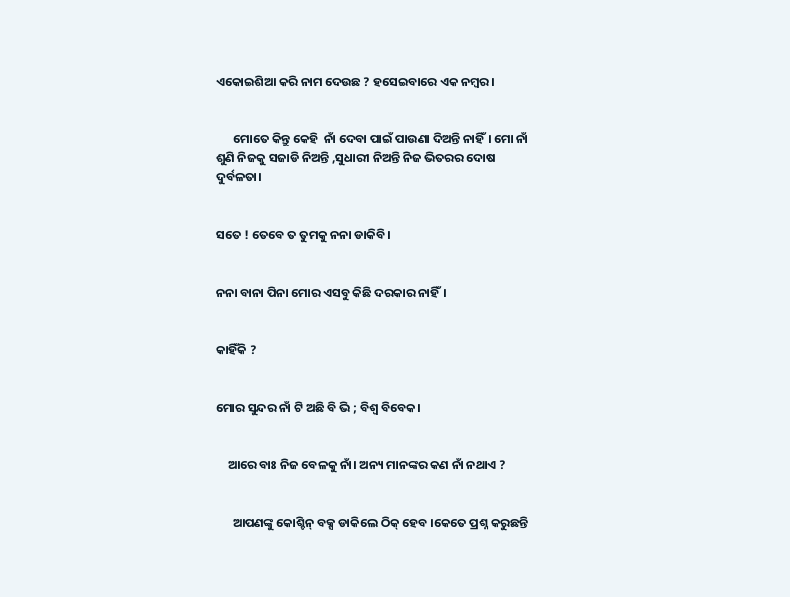ଏକୋଇଶିଆ କରି ନାମ ଦେଉଛ ? ହସେଇବାରେ ଏକ ନମ୍ବର।


      ମୋତେ କିନ୍ତୁ କେହି  ନାଁ ଦେବା ପାଇଁ ପାଉଣା ଦିଅନ୍ତି ନାହିଁ। ମୋ ନାଁ ଶୁଣି ନିଜକୁ ସଜାଡି ନିଅନ୍ତି ,ସୁଧାରୀ ନିଅନ୍ତି ନିଜ ଭିତରର ଦୋଷ ଦୁର୍ବଳତା।


ସତେ ! ତେବେ ତ ତୁମକୁ ନନା ଡାକିବି।


ନନା ବାନା ପିନା ମୋର ଏସବୁ କିଛି ଦରକାର ନାହିଁ।


କାହିଁକି ?


ମୋର ସୁନ୍ଦର ନାଁ ଟି ଅଛି ବି ଭି ; ବିଶ୍ୱ ବିବେକ।


    ଆରେ ବାଃ ନିଜ ବେଳକୁ ନାଁ। ଅନ୍ୟ ମାନଙ୍କର କଣ ନାଁ ନଥାଏ ?


      ଆପଣଙ୍କୁ କୋଶ୍ଚିନ୍ ବକ୍ସ ଡାକିଲେ ଠିକ୍ ହେବ ।କେତେ ପ୍ରଶ୍ନ କରୁଛନ୍ତି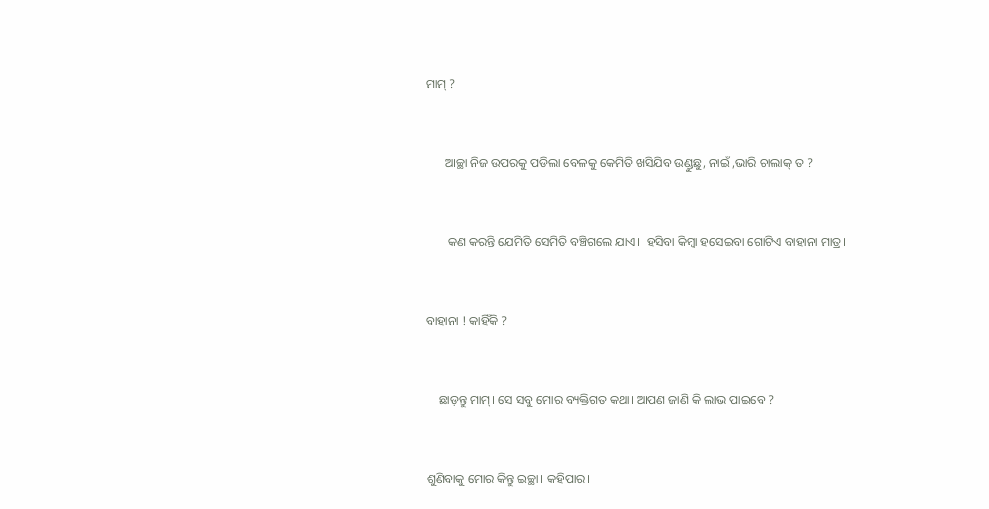ମାମ୍ ?


      ଆଚ୍ଛା ନିଜ ଉପରକୁ ପଡିଲା ବେଳକୁ କେମିତି ଖସିଯିବ ଉଣ୍ଡୁଛୁ, ନାଇଁ ,ଭାରି ଚାଲାକ୍ ତ ?


       କଣ କରନ୍ତି ଯେମିତି ସେମିତି ବଞ୍ଚିଗଲେ ଯାଏ।  ହସିବା କିମ୍ବା ହସେଇବା ଗୋଟିଏ ବାହାନା ମାତ୍ର।


ବାହାନା ! କାହିଁକି ?


    ଛାଡ଼ନ୍ତୁ ମାମ୍। ସେ ସବୁ ମୋର ବ୍ୟକ୍ତିଗତ କଥା। ଆପଣ ଜାଣି କି ଲାଭ ପାଇବେ ?


ଶୁଣିବାକୁ ମୋର କିନ୍ତୁ ଇଚ୍ଛା। କହିପାର।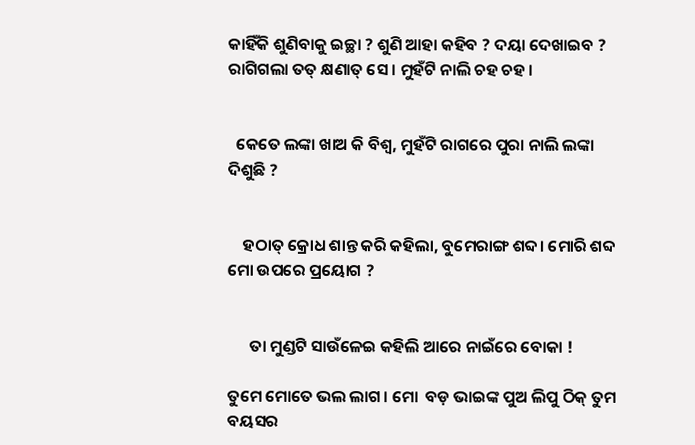କାହିଁକି ଶୁଣିବାକୁ ଇଚ୍ଛା ? ଶୁଣି ଆହା କହିବ ? ଦୟା ଦେଖାଇବ ? ରାଗିଗଲା ତତ୍ କ୍ଷଣାତ୍ ସେ । ମୁହଁଟି ନାଲି ଚହ ଚହ ।


  କେତେ ଲଙ୍କା ଖାଅ କି ବିଶ୍ୱ, ମୁହଁଟି ରାଗରେ ପୁରା ନାଲି ଲଙ୍କା ଦିଶୁଛି ?


    ହଠାତ୍ କ୍ରୋଧ ଶାନ୍ତ କରି କହିଲା, ବୁମେରାଙ୍ଗ ଶବ୍ଦ। ମୋରି ଶବ୍ଦ ମୋ ଉପରେ ପ୍ରୟୋଗ ?


      ତା ମୁଣ୍ଡଟି ସାଉଁଳେଇ କହିଲି ଆରେ ନାଇଁରେ ବୋକା !

ତୁମେ ମୋତେ ଭଲ ଲାଗ। ମୋ  ବଡ଼ ଭାଇଙ୍କ ପୁଅ ଲିପୁ ଠିକ୍ ତୁମ ବୟସର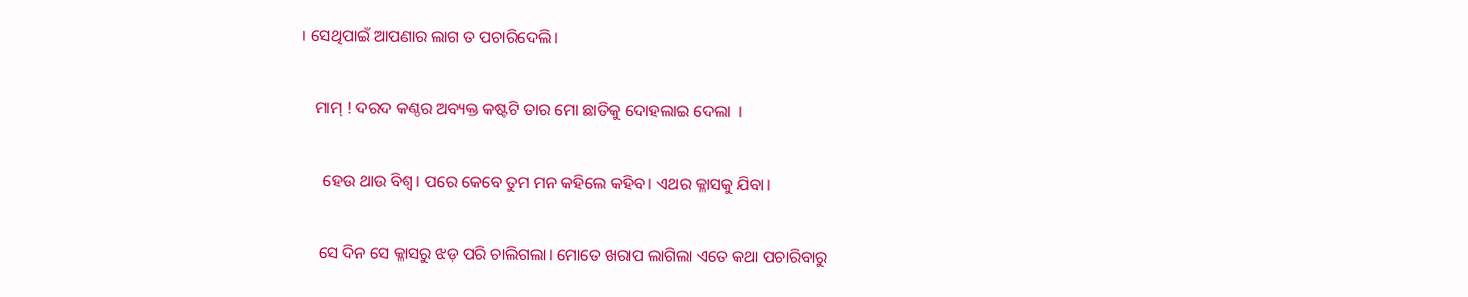। ସେଥିପାଇଁ ଆପଣାର ଲାଗ ତ ପଚାରିଦେଲି।


    ମାମ୍ ! ଦରଦ କଣ୍ଠର ଅବ୍ୟକ୍ତ କଷ୍ଟଟି ତାର ମୋ ଛାତିକୁ ଦୋହଲାଇ ଦେଲା  ।


      ହେଉ ଥାଉ ବିଶ୍ୱ। ପରେ କେବେ ତୁମ ମନ କହିଲେ କହିବ। ଏଥର କ୍ଳାସକୁ ଯିବା।


     ସେ ଦିନ ସେ କ୍ଳାସରୁ ଝଡ଼ ପରି ଚାଲିଗଲା। ମୋତେ ଖରାପ ଲାଗିଲା ଏତେ କଥା ପଚାରିବାରୁ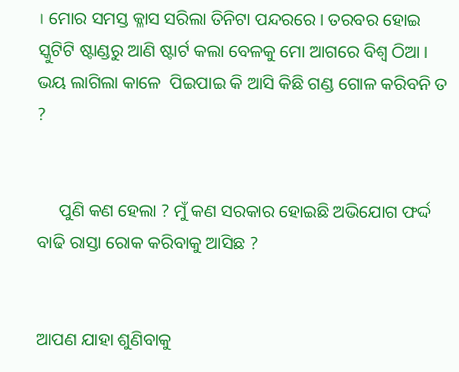। ମୋର ସମସ୍ତ କ୍ଳାସ ସରିଲା ତିନିଟା ପନ୍ଦରରେ। ତରବର ହୋଇ ସ୍କୁଟିଟି ଷ୍ଟାଣ୍ଡରୁ ଆଣି ଷ୍ଟାର୍ଟ କଲା ବେଳକୁ ମୋ ଆଗରେ ବିଶ୍ୱ ଠିଆ। ଭୟ ଲାଗିଲା କାଳେ  ପିଇପାଇ କି ଆସି କିଛି ଗଣ୍ଡ ଗୋଳ କରିବନି ତ ?


     ପୁଣି କଣ ହେଲା ? ମୁଁ କଣ ସରକାର ହୋଇଛି ଅଭିଯୋଗ ଫର୍ଦ୍ଦ ବାଢି ରାସ୍ତା ରୋକ କରିବାକୁ ଆସିଛ ?


ଆପଣ ଯାହା ଶୁଣିବାକୁ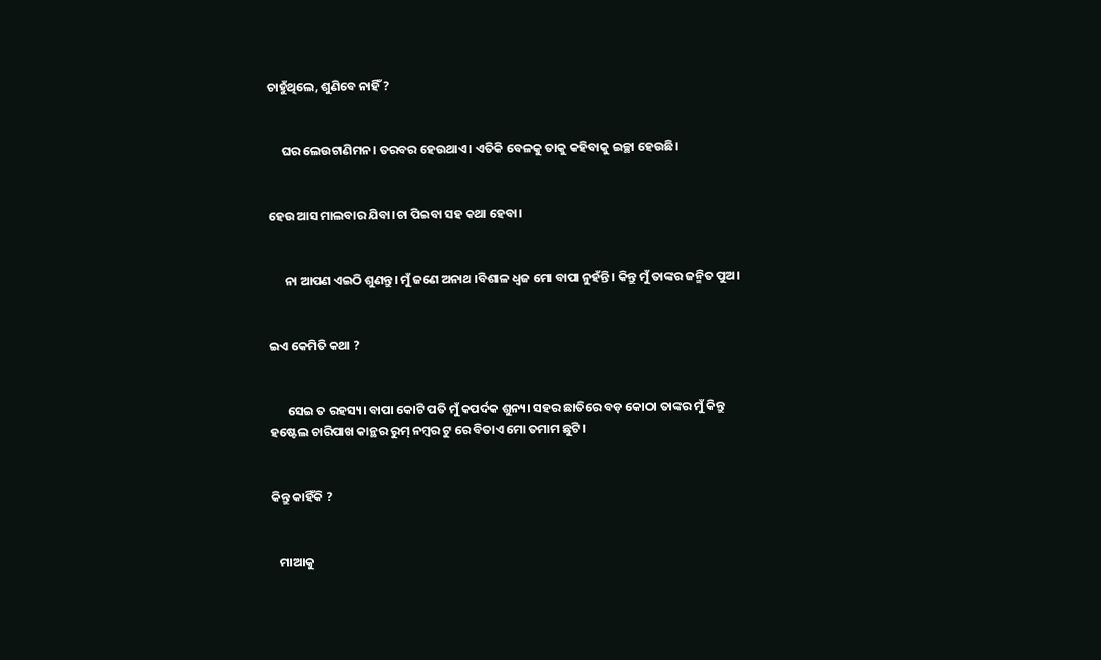ଚାହୁଁଥିଲେ, ଶୁଣିବେ ନାହିଁ ?


     ଘର ଲେଉଟାଣିମନ। ତରବର ହେଉଥାଏ । ଏତିକି ବେଳକୁ ତାକୁ କହିବାକୁ ଇଚ୍ଛା ହେଉଛି।


ହେଉ ଆସ ମାଲବାର ଯିବା।ଚା ପିଇବା ସହ କଥା ହେବା।


      ନା ଆପଣ ଏଇଠି ଶୁଣନ୍ତୁ। ମୁଁ ଜଣେ ଅନାଥ ।ବିଶାଳ ଧ୍ୱଜ ମୋ ବାପା ନୁହଁନ୍ତି। କିନ୍ତୁ ମୁଁ ତାଙ୍କର ଜନ୍ମିତ ପୁଅ।


ଇଏ କେମିତି କଥା ?


      ସେଇ ତ ରହସ୍ୟ। ବାପା କୋଟି ପତି ମୁଁ କପର୍ଦକ ଶୁନ୍ୟ। ସହର ଛାତିରେ ବଡ଼ କୋଠା ତାଙ୍କର ମୁଁ କିନ୍ତୁ ହଷ୍ଟେଲ ଚାରିପାଖ କାନ୍ଥର ରୁମ୍ ନମ୍ବର ଟୁ ରେ ବିତାଏ ମୋ ତମାମ ଛୁଟି।


କିନ୍ତୁ କାହିଁକି ?


   ମାଆକୁ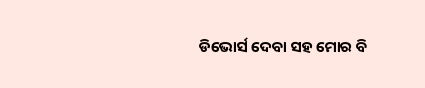ଡିଭୋର୍ସ ଦେବା ସହ ମୋର ବି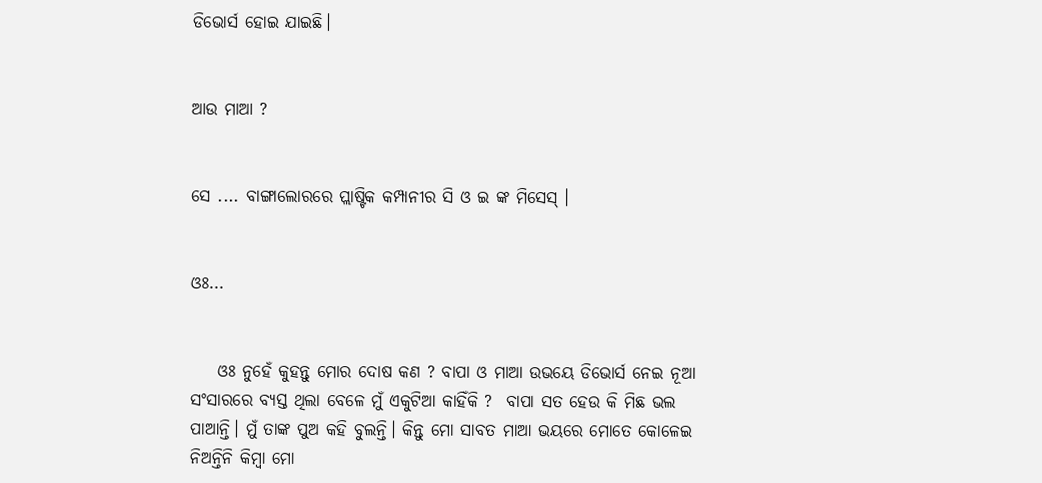ଡିଭୋର୍ସ ହୋଇ ଯାଇଛି।


ଆଉ ମାଆ ?


ସେ .... ବାଙ୍ଗାଲୋରରେ ପ୍ଲାଷ୍ଟିକ କମ୍ପାନୀର ସି ଓ ଇ ଙ୍କ ମିସେସ୍ ।


ଓଃ...


    ଓଃ ନୁହେଁ କୁହନ୍ତୁ ମୋର ଦୋଷ କଣ ? ବାପା ଓ ମାଆ ଉଭୟେ ଡିଭୋର୍ସ ନେଇ ନୂଆ ସଂସାରରେ ବ୍ୟସ୍ତ ଥିଲା ବେଳେ ମୁଁ ଏକୁଟିଆ କାହିଁକି ?  ବାପା ସତ ହେଉ କି ମିଛ ଭଲ ପାଆନ୍ତି। ମୁଁ ତାଙ୍କ ପୁଅ କହି ବୁଲନ୍ତି। କିନ୍ତୁ ମୋ ସାବତ ମାଆ ଭୟରେ ମୋତେ କୋଳେଇ ନିଅନ୍ତିନି କିମ୍ବା ମୋ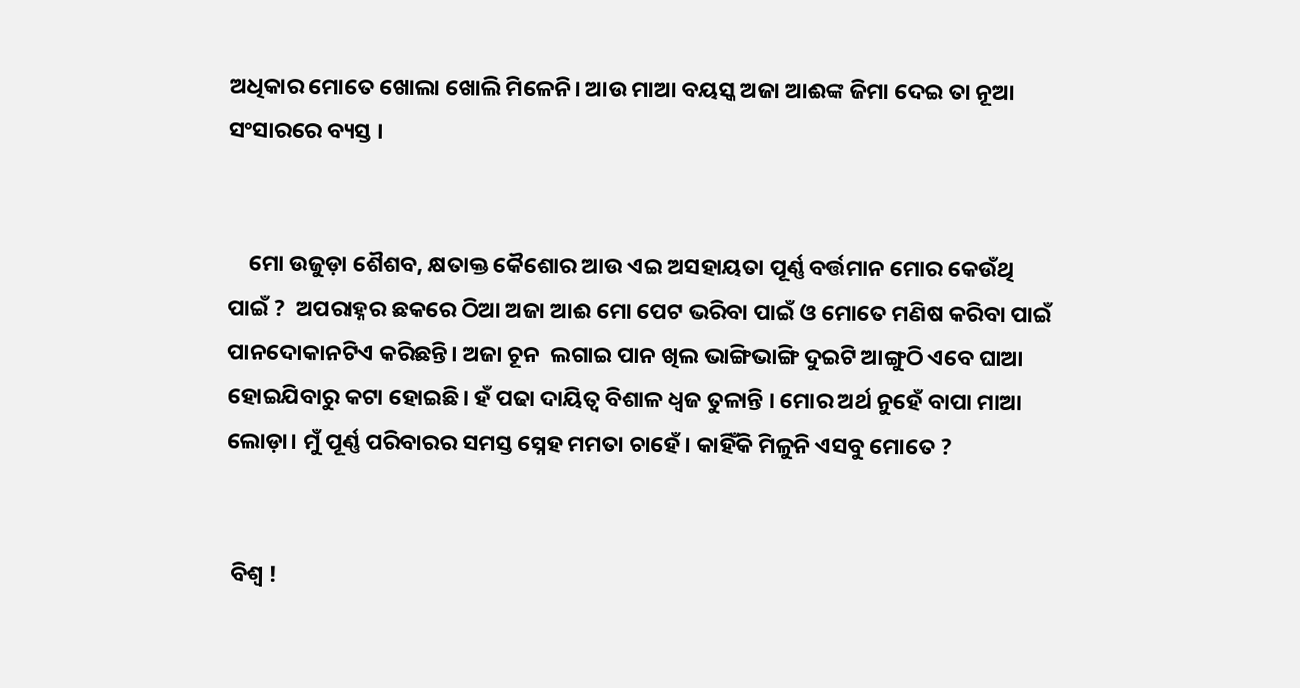ଅଧିକାର ମୋତେ ଖୋଲା ଖୋଲି ମିଳେନି। ଆଉ ମାଆ ବୟସ୍କ ଅଜା ଆଈଙ୍କ ଜିମା ଦେଇ ତା ନୂଆ ସଂସାରରେ ବ୍ୟସ୍ତ ।


    ମୋ ଉଜୁଡ଼ା ଶୈଶବ, କ୍ଷତାକ୍ତ କୈଶୋର ଆଉ ଏଇ ଅସହାୟତା ପୂର୍ଣ୍ଣ ବର୍ତ୍ତମାନ ମୋର କେଉଁଥି ପାଇଁ ?  ଅପରାହ୍ନର ଛକରେ ଠିଆ ଅଜା ଆଈ ମୋ ପେଟ ଭରିବା ପାଇଁ ଓ ମୋତେ ମଣିଷ କରିବା ପାଇଁ ପାନଦୋକାନଟିଏ କରିଛନ୍ତି। ଅଜା ଚୂନ  ଲଗାଇ ପାନ ଖିଲ ଭାଙ୍ଗିଭାଙ୍ଗି ଦୁଇଟି ଆଙ୍ଗୁଠି ଏବେ ଘାଆ  ହୋଇଯିବାରୁ କଟା ହୋଇଛି। ହଁ ପଢା ଦାୟିତ୍ୱ ବିଶାଳ ଧ୍ୱଜ ତୁଳାନ୍ତି । ମୋର ଅର୍ଥ ନୁହେଁ ବାପା ମାଆ ଲୋଡ଼ା। ମୁଁ ପୂର୍ଣ୍ଣ ପରିବାରର ସମସ୍ତ ସ୍ନେହ ମମତା ଚାହେଁ। କାହିଁକି ମିଳୁନି ଏସବୁ ମୋତେ ?


 ବିଶ୍ୱ !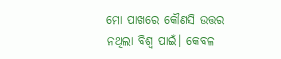ମୋ ପାଖରେ କୌଣସି ଉତ୍ତର ନଥିଲା ବିଶ୍ୱ ପାଇଁ। କେବଳ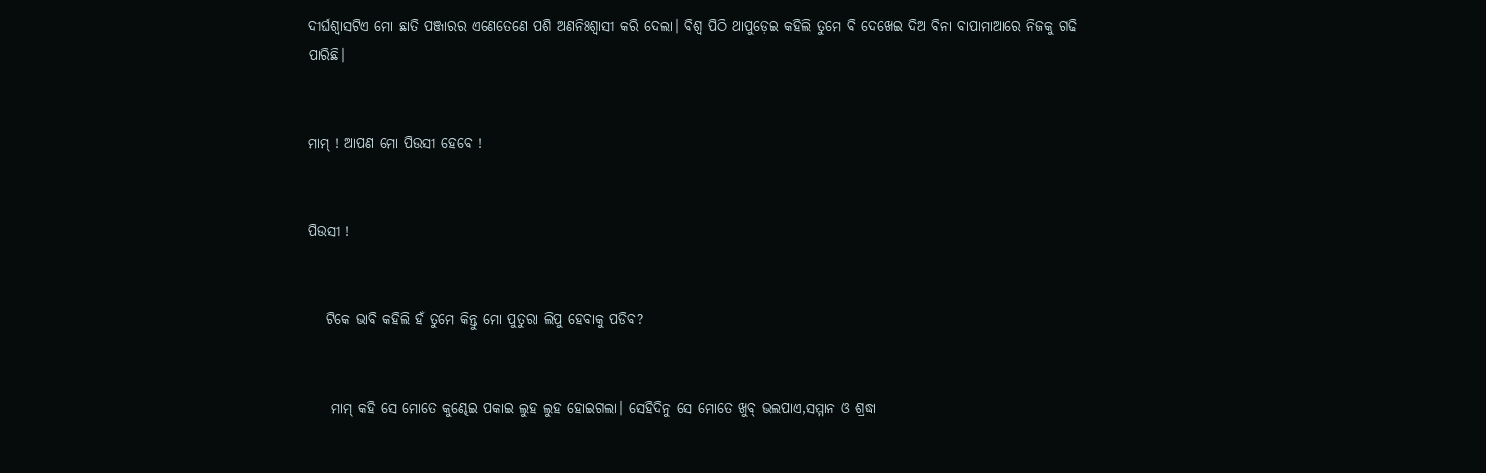ଦୀର୍ଘଶ୍ବାସଟିଏ ମୋ ଛାତି ପଞ୍ଜାରର ଏଣେତେଣେ ପଶି ଅଣନିଃଶ୍ଵାସୀ କରି ଦେଲା। ବିଶ୍ୱ ପିଠି ଥାପୁଡ଼େଇ କହିଲି ତୁମେ ବି ଦେଖେଇ ଦିଅ ବିନା ବାପାମାଆରେ ନିଜକୁ ଗଢି ପାରିଛି।


ମାମ୍ ! ଆପଣ ମୋ ପିଉସୀ ହେବେ !


ପିଉସୀ !


   ଟିକେ ଭାବି କହିଲି ହଁ ତୁମେ କିନ୍ତୁ ମୋ ପୁତୁରା ଲିପୁ ହେବାକୁ ପଡିବ?


    ମାମ୍ କହି ସେ ମୋତେ କୁଣ୍ଢେଇ ପକାଇ ଲୁହ ଲୁହ ହୋଇଗଲା। ସେହିଦିନୁ ସେ ମୋତେ ଖୁବ୍ ଭଲପାଏ,ସମ୍ମାନ ଓ ଶ୍ରଦ୍ଧା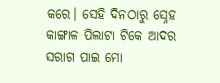କରେ। ସେହି ଦିନଠାରୁ ସ୍ନେହ କାଙ୍ଗାଳ ପିଲାଟା ଟିକେ ଆଦର ସରାଗ ପାଇ ମୋ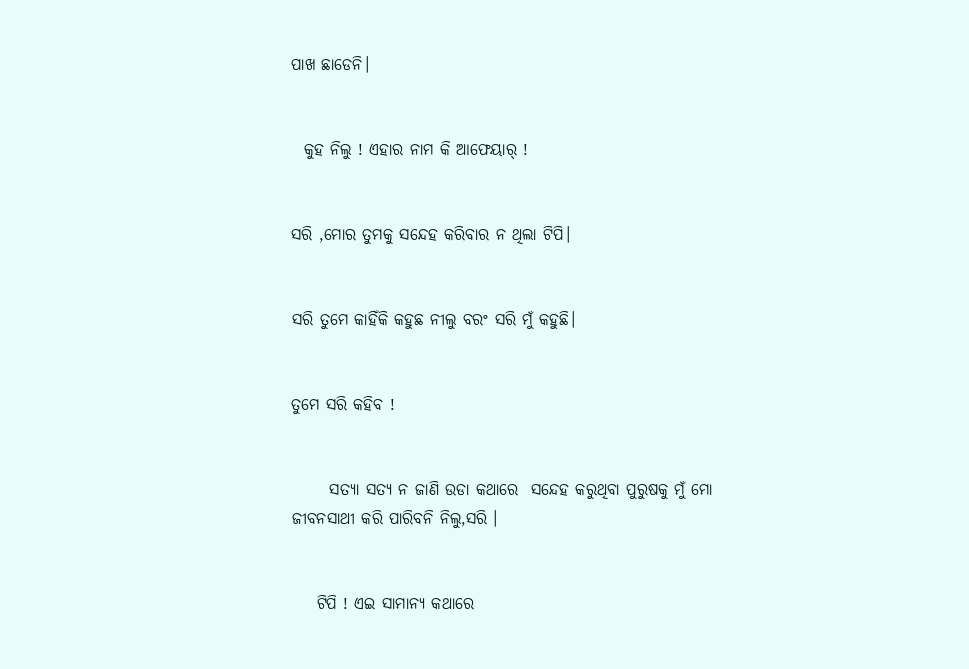ପାଖ ଛାଡେନି।


  କୁହ ନିଲୁ ! ଏହାର ନାମ କି ଆଫେୟାର୍ !


ସରି ,ମୋର ତୁମକୁ ସନ୍ଦେହ କରିବାର ନ ଥିଲା ଟିପି।


ସରି ତୁମେ କାହିଁକି କହୁଛ ନୀଲୁ ବରଂ ସରି ମୁଁ କହୁଛି।


ତୁମେ ସରି କହିବ !


      ସତ୍ୟା ସତ୍ୟ ନ ଜାଣି ଉଡା କଥାରେ  ସନ୍ଦେହ କରୁଥିବା ପୁରୁଷକୁ ମୁଁ ମୋ ଜୀବନସାଥୀ କରି ପାରିବନି ନିଲୁ,ସରି ।


    ଟିପି ! ଏଇ ସାମାନ୍ୟ କଥାରେ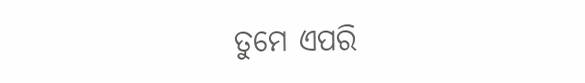ତୁମେ ଏପରି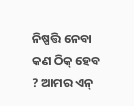ନିଷ୍ପତ୍ତି ନେବା  କଣ ଠିକ୍ ହେବ ? ଆମର ଏନ୍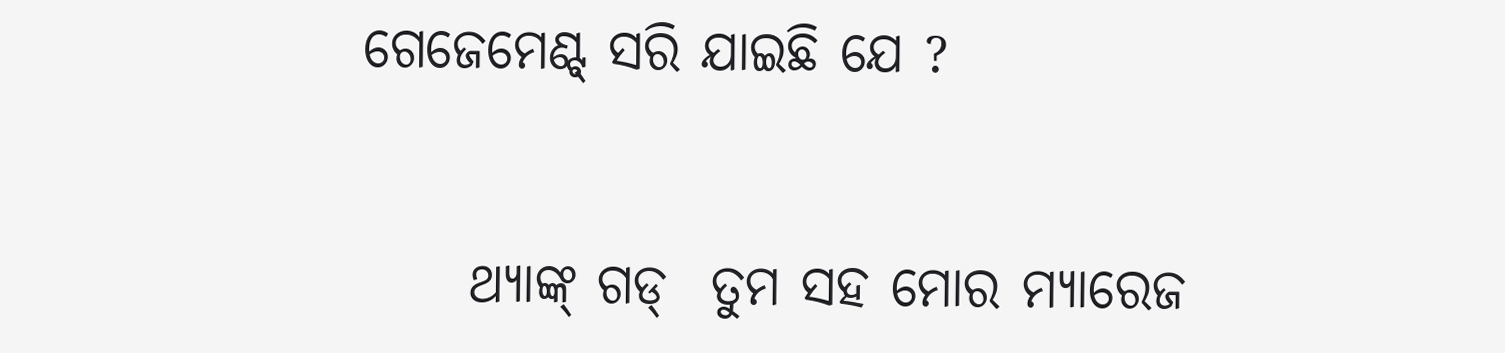ଗେଜେମେଣ୍ଟ୍ ସରି ଯାଇଛି ଯେ ?


     ଥ୍ୟାଙ୍କ୍ ଗଡ୍  ତୁମ ସହ ମୋର ମ୍ୟାରେଜ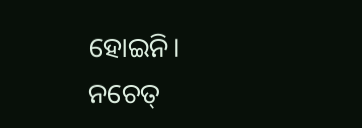ହୋଇନି। ନଚେତ୍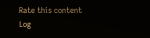Rate this content
Log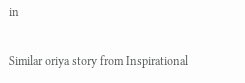in

Similar oriya story from Inspirational